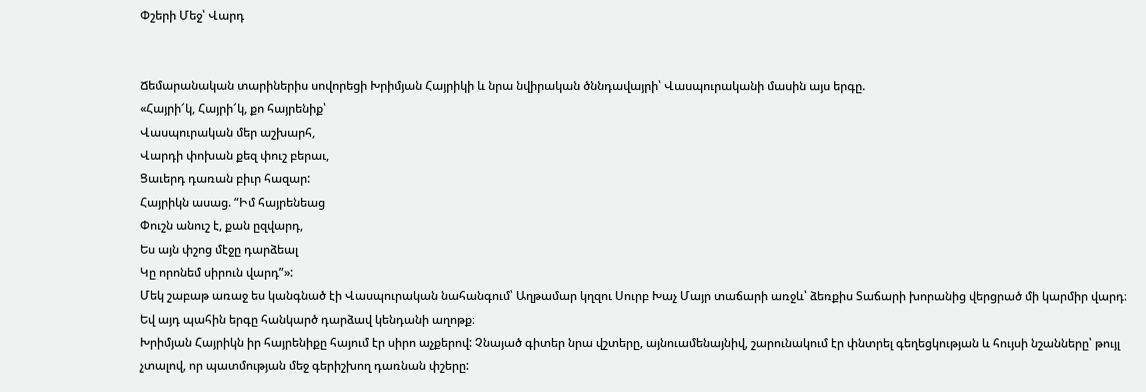Փշերի Մեջ՝ Վարդ


Ճեմարանական տարիներիս սովորեցի Խրիմյան Հայրիկի և նրա նվիրական ծննդավայրի՝ Վասպուրականի մասին այս երգը.
«Հայրի՜կ, Հայրի՜կ, քո հայրենիք՝
Վասպուրական մեր աշխարհ,
Վարդի փոխան քեզ փուշ բերաւ,
Ցաւերդ դառան բիւր հազար:
Հայրիկն ասաց. “Իմ հայրենեաց
Փուշն անուշ է, քան ըզվարդ,
Ես այն փշոց մէջը դարձեալ
Կը որոնեմ սիրուն վարդ”»:
Մեկ շաբաթ առաջ ես կանգնած էի Վասպուրական նահանգում՝ Աղթամար կղզու Սուրբ Խաչ Մայր տաճարի առջև՝ ձեռքիս Տաճարի խորանից վերցրած մի կարմիր վարդ։
Եվ այդ պահին երգը հանկարծ դարձավ կենդանի աղոթք։
Խրիմյան Հայրիկն իր հայրենիքը հայում էր սիրո աչքերով: Չնայած գիտեր նրա վշտերը, այնուամենայնիվ, շարունակում էր փնտրել գեղեցկության և հույսի նշանները՝ թույլ չտալով, որ պատմության մեջ գերիշխող դառնան փշերը: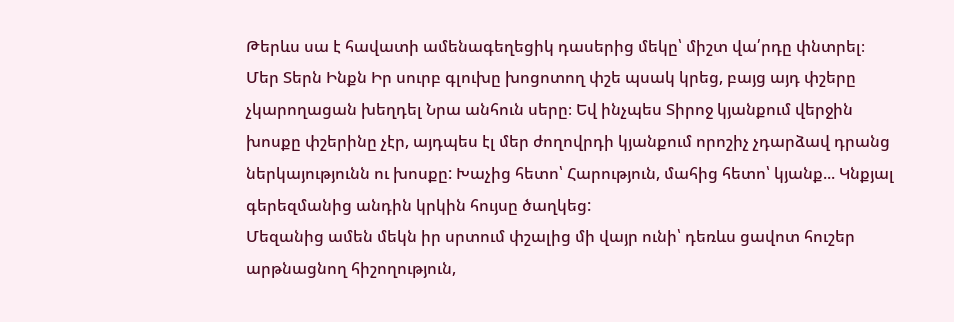Թերևս սա է հավատի ամենագեղեցիկ դասերից մեկը՝ միշտ վա՛րդը փնտրել։
Մեր Տերն Ինքն Իր սուրբ գլուխը խոցոտող փշե պսակ կրեց, բայց այդ փշերը չկարողացան խեղդել Նրա անհուն սերը։ Եվ ինչպես Տիրոջ կյանքում վերջին խոսքը փշերինը չէր, այդպես էլ մեր ժողովրդի կյանքում որոշիչ չդարձավ դրանց ներկայությունն ու խոսքը: Խաչից հետո՝ Հարություն, մահից հետո՝ կյանք... Կնքյալ գերեզմանից անդին կրկին հույսը ծաղկեց:
Մեզանից ամեն մեկն իր սրտում փշալից մի վայր ունի՝ դեռևս ցավոտ հուշեր արթնացնող հիշողություն,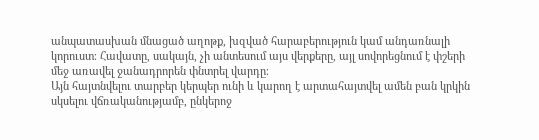անպատասխան մնացած աղոթք, խզված հարաբերություն կամ անդառնալի կորուստ։ Հավատը, սակայն, չի անտեսում այս վերքերը, այլ սովորեցնում է փշերի մեջ առավել ջանադրորեն փնտրել վարդը։
Այն հայտնվելու տարբեր կերպեր ունի և կարող է արտահայտվել ամեն բան կրկին սկսելու վճռականությամբ, ընկերոջ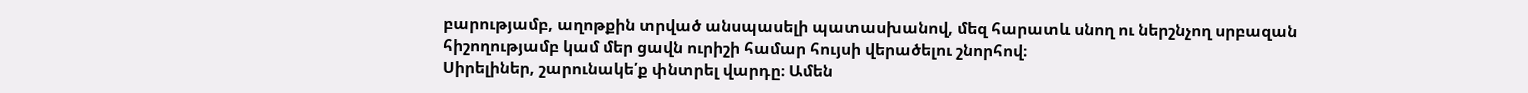բարությամբ, աղոթքին տրված անսպասելի պատասխանով, մեզ հարատև սնող ու ներշնչող սրբազան հիշողությամբ կամ մեր ցավն ուրիշի համար հույսի վերածելու շնորհով։
Սիրելիներ, շարունակե՛ք փնտրել վարդը։ Ամեն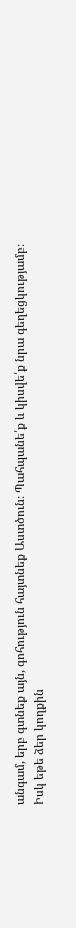անգամ, երբ գտնեք այն, գոհություն հայտնեք Աստծուն։ Պահպանե՛ք և կիսվե՛ք նրա գեղեցկությամբ։
Իսկ եթե ձեր կողքին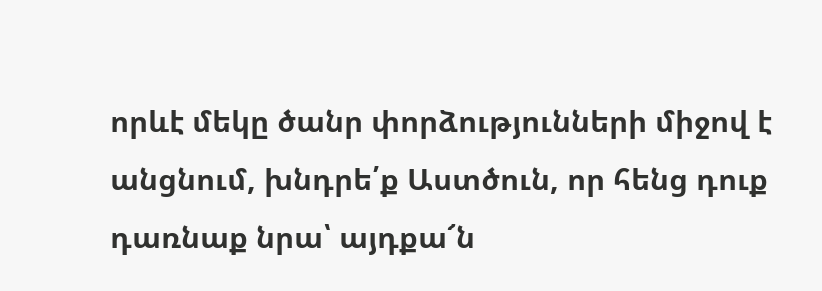որևէ մեկը ծանր փորձությունների միջով է անցնում, խնդրե՛ք Աստծուն, որ հենց դուք դառնաք նրա՝ այդքա՜ն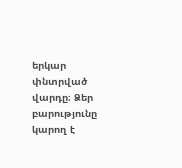երկար փնտրված վարդը։ Ձեր բարությունը կարող է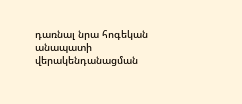դառնալ նրա հոգեկան անապատի վերակենդանացման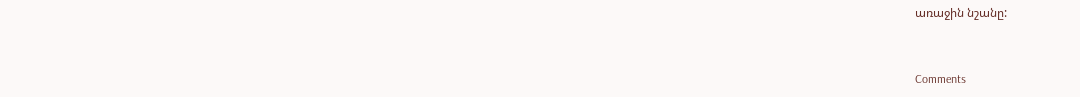առաջին նշանը:


Comments